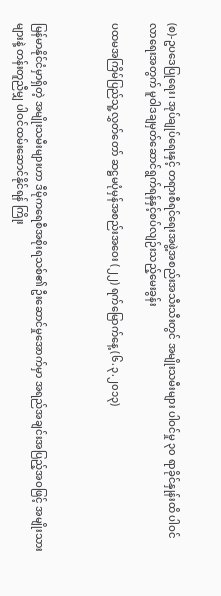(စ)-ဥပဒေပြုရေး၊ အုပ်ချုပ်ရေးနှင့် တရားစီရင်ရေးအဖွဲ့အစည်းအသီးသီးတွင် အမျိုးသမီးများ ပါဝင်မှု ၃၀ ရာခိုင်နှုန်းထိ ပါဝင်လာရေးအတွက် မူဝါဒချမှတ်ဆောင်ရွက်ရန်နှင့်စပ်လျဉ်းသည့်မေးခွန်း

ပထမအကြိမ်ပြည်သူ့လွှတ်တော် ဆဋ္ဌမပုံမှန်အစည်းအဝေး (၂၂) ရက်မြောက်နေ့ (၆.၃.၂၀၁၃)



မြန်မာနိုင်ငံမှာရှိတဲ့ အမျိုးသမီးများဟာ ဒီမိုကရေစီအစိုးရသစ်၏ ဦးဆောင်မှုအောက်မှာ အရည်အချင်းအပြည့်အဝဖြင့် အမျိုးသား များနဲ့ တန်းတူညီမျှ ပါဝင်ထမ်းဆောင်နိုင်ရန် ကြိုး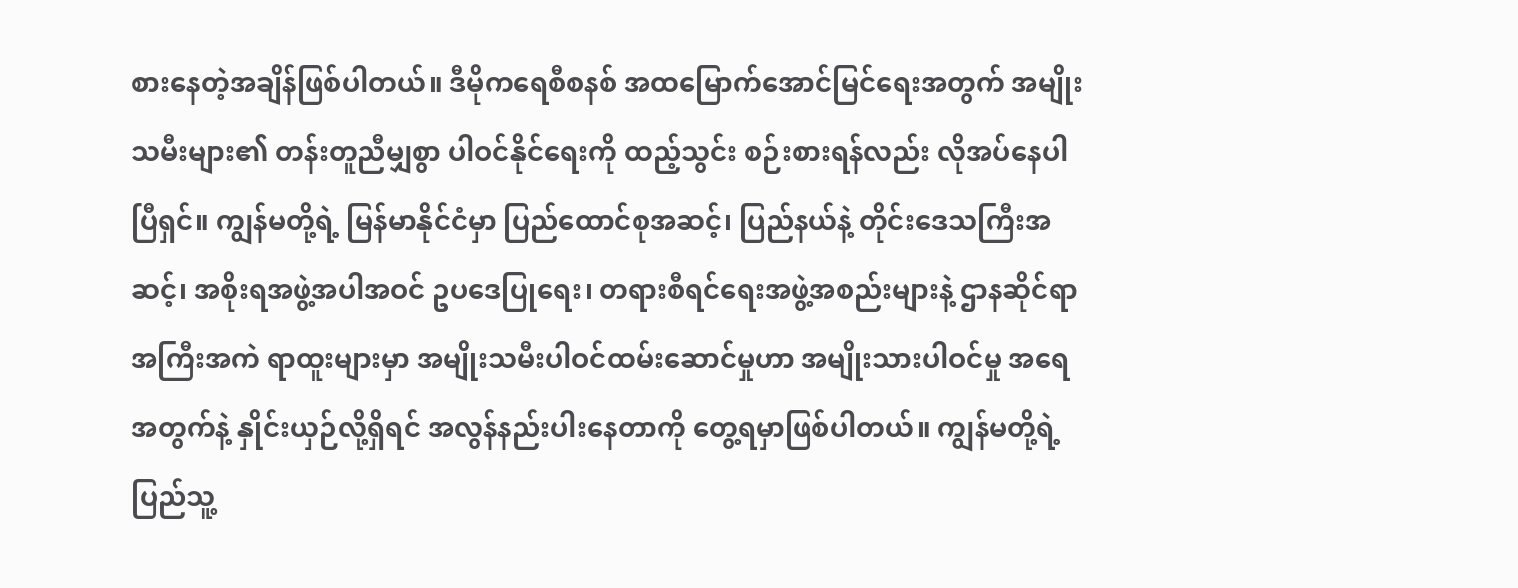စားနေတဲ့အချိန်ဖြစ်ပါတယ်။ ဒီမိုကရေစီစနစ် အထမြောက်အောင်မြင်ရေးအတွက် အမျိုးသမီးများ၏ တန်းတူညီမျှစွာ ပါဝင်နိုင်ရေးကို ထည့်သွင်း စဉ်းစားရန်လည်း လိုအပ်နေပါပြီရှင်။ ကျွန်မတို့ရဲ့ မြန်မာနိုင်ငံမှာ ပြည်ထောင်စုအဆင့်၊ ပြည်နယ်နဲ့ တိုင်းဒေသကြီးအဆင့်၊ အစိုးရအဖွဲ့အပါအဝင် ဥပဒေပြုရေး၊ တရားစီရင်ရေးအဖွဲ့အစည်းများနဲ့ ဌာနဆိုင်ရာအကြီးအကဲ ရာထူးများမှာ အမျိုးသမီးပါဝင်ထမ်းဆောင်မှုဟာ အမျိုးသားပါဝင်မှု အရေအတွက်နဲ့ နှိုင်းယှဉ်လို့ရှိရင် အလွန်နည်းပါးနေတာကို တွေ့ရမှာဖြစ်ပါတယ်။ ကျွန်မတို့ရဲ့ ပြည်သူ့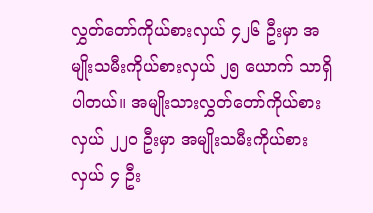လွှတ်တော်ကိုယ်စားလှယ် ၄၂၆ ဦးမှာ အမျိုးသမီးကိုယ်စားလှယ် ၂၅ ယောက် သာရှိပါတယ်။ အမျိုးသားလွှတ်တော်ကိုယ်စားလှယ် ၂၂၀ ဦးမှာ အမျိုးသမီးကိုယ်စားလှယ် ၄ ဦး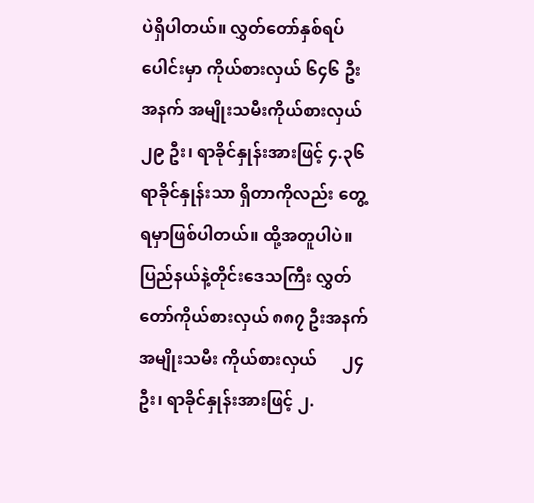ပဲရှိပါတယ်။ လွှတ်တော်နှစ်ရပ်ပေါင်းမှာ ကိုယ်စားလှယ် ၆၄၆ ဦးအနက် အမျိုးသမီးကိုယ်စားလှယ် ၂၉ ဦး၊ ရာခိုင်နှုန်းအားဖြင့် ၄.၃၆ ရာခိုင်နှုန်းသာ ရှိတာကိုလည်း တွေ့ရမှာဖြစ်ပါတယ်။ ထို့အတူပါပဲ။ ပြည်နယ်နဲ့တိုင်းဒေသကြီး လွှတ်တော်ကိုယ်စားလှယ် ၈၈၇ ဦးအနက် အမျိုးသမီး ကိုယ်စားလှယ်      ၂၄ ဦး၊ ရာခိုင်နှုန်းအားဖြင့် ၂.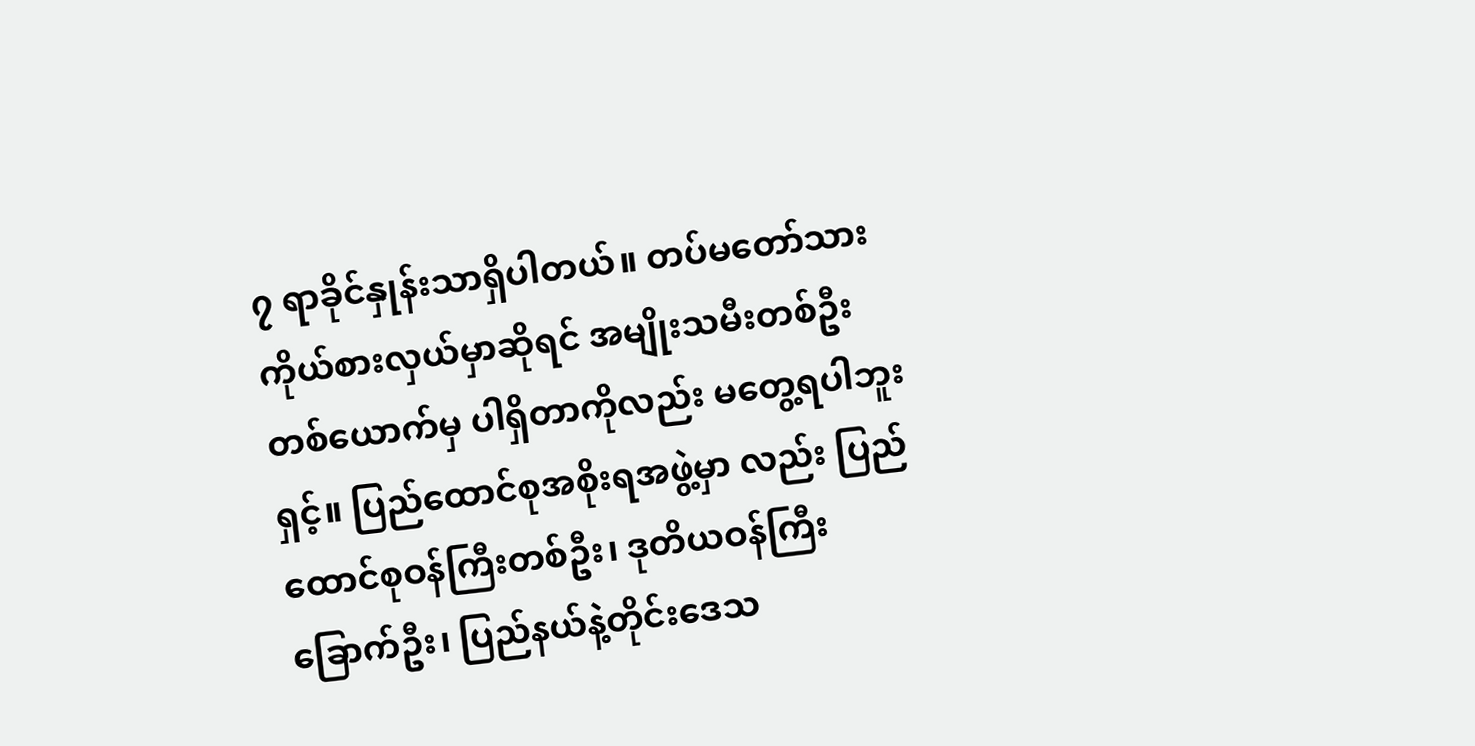၇ ရာခိုင်နှုန်းသာရှိပါတယ်။ တပ်မတော်သား ကိုယ်စားလှယ်မှာဆိုရင် အမျိုးသမီးတစ်ဦးတစ်ယောက်မှ ပါရှိတာကိုလည်း မတွေ့ရပါဘူးရှင့်။ ပြည်ထောင်စုအစိုးရအဖွဲ့မှာ လည်း ပြည်ထောင်စုဝန်ကြီးတစ်ဦး၊ ဒုတိယဝန်ကြီးခြောက်ဦး၊ ပြည်နယ်နဲ့တိုင်းဒေသ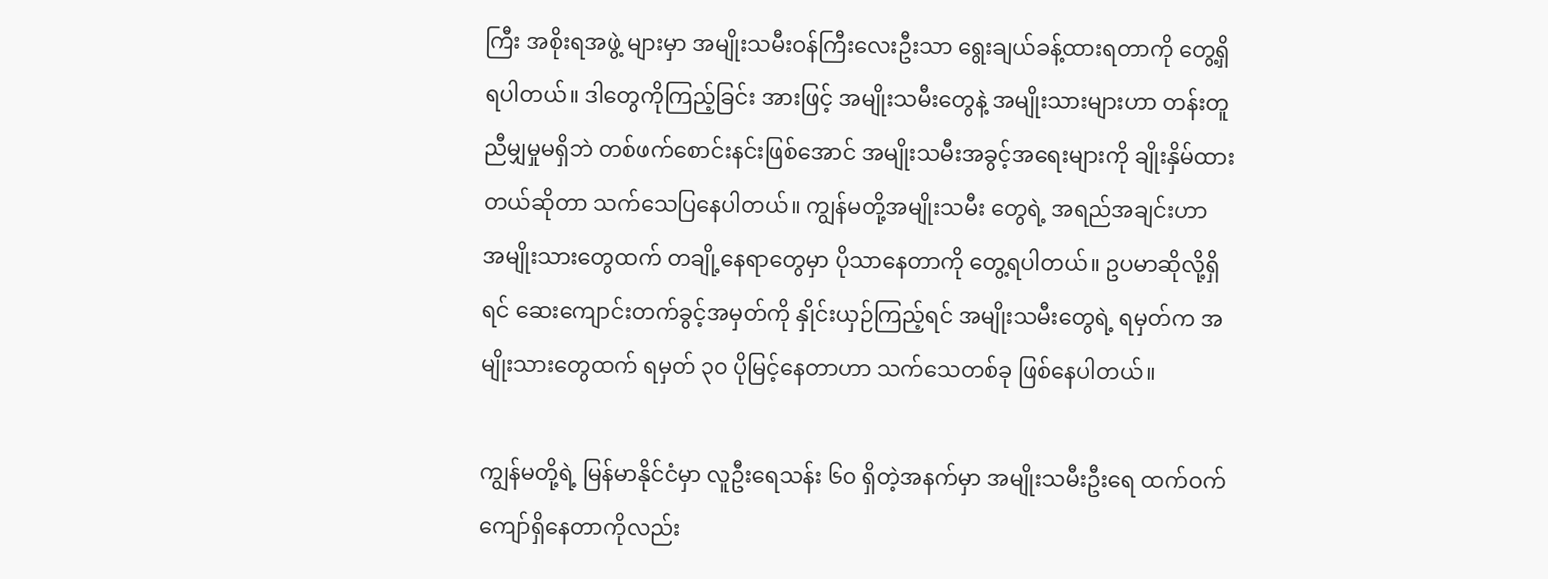ကြီး အစိုးရအဖွဲ့ များမှာ အမျိုးသမီးဝန်ကြီးလေးဦးသာ ရွေးချယ်ခန့်ထားရတာကို တွေ့ရှိရပါတယ်။ ဒါတွေကိုကြည့်ခြင်း အားဖြင့် အမျိုးသမီးတွေနဲ့ အမျိုးသားများဟာ တန်းတူညီမျှမှုမရှိဘဲ တစ်ဖက်စောင်းနင်းဖြစ်အောင် အမျိုးသမီးအခွင့်အရေးများကို ချိုးနှိမ်ထားတယ်ဆိုတာ သက်သေပြနေပါတယ်။ ကျွန်မတို့အမျိုးသမီး တွေရဲ့ အရည်အချင်းဟာ အမျိုးသားတွေထက် တချို့နေရာတွေမှာ ပိုသာနေတာကို တွေ့ရပါတယ်။ ဥပမာဆိုလို့ရှိရင် ဆေးကျောင်းတက်ခွင့်အမှတ်ကို နှိုင်းယှဉ်ကြည့်ရင် အမျိုးသမီးတွေရဲ့ ရမှတ်က အမျိုးသားတွေထက် ရမှတ် ၃၀ ပိုမြင့်နေတာဟာ သက်သေတစ်ခု ဖြစ်နေပါတယ်။

ကျွန်မတို့ရဲ့ မြန်မာနိုင်ငံမှာ လူဦးရေသန်း ၆၀ ရှိတဲ့အနက်မှာ အမျိုးသမီးဦးရေ ထက်ဝက်ကျော်ရှိနေတာကိုလည်း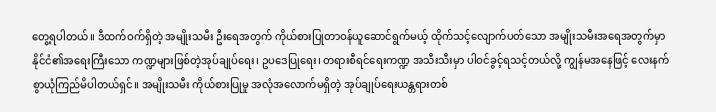တွေ့ရပါတယ်။ ဒီထက်ဝက်ရှိတဲ့ အမျိုးသမီး ဦးရေအတွက် ကိုယ်စားပြုတာဝန်ယူဆောင်ရွက်မယ့် ထိုက်သင့်လျောက်ပတ်သော အမျိုးသမီးအရေအတွက်မှာ နိုင်ငံ၏အရေးကြီးသော ကဏ္ဍများဖြစ်တဲ့အုပ်ချုပ်ရေး၊ ဥပဒေပြုရေး၊ တရားစီရင်ရေးကဏ္ဍ အသီးသီးမှာ ပါဝင်ခွင့်ရသင့်တယ်လို့ ကျွန်မအနေဖြင့် လေးနက်စွာယုံကြည်မိပါတယ်ရှင်။ အမျိုးသမီး ကိုယ်စားပြုမှု အလုံအလောက်မရှိတဲ့ အုပ်ချုပ်ရေးယန္တရားတစ်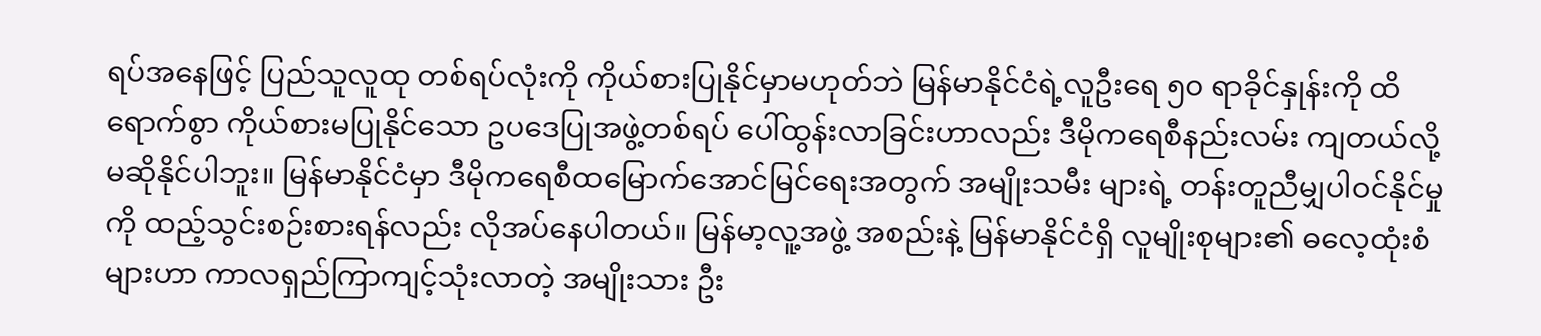ရပ်အနေဖြင့် ပြည်သူလူထု တစ်ရပ်လုံးကို ကိုယ်စားပြုနိုင်မှာမဟုတ်ဘဲ မြန်မာနိုင်ငံရဲ့လူဦးရေ ၅၀ ရာခိုင်နှုန်းကို ထိရောက်စွာ ကိုယ်စားမပြုနိုင်သော ဥပဒေပြုအဖွဲ့တစ်ရပ် ပေါ်ထွန်းလာခြင်းဟာလည်း ဒီမိုကရေစီနည်းလမ်း ကျတယ်လို့ မဆိုနိုင်ပါဘူး။ မြန်မာနိုင်ငံမှာ ဒီမိုကရေစီထမြောက်အောင်မြင်ရေးအတွက် အမျိုးသမီး များရဲ့ တန်းတူညီမျှပါဝင်နိုင်မှုကို ထည့်သွင်းစဉ်းစားရန်လည်း လိုအပ်နေပါတယ်။ မြန်မာ့လူ့အဖွဲ့ အစည်းနဲ့ မြန်မာနိုင်ငံရှိ လူမျိုးစုများ၏ ဓလေ့ထုံးစံများဟာ ကာလရှည်ကြာကျင့်သုံးလာတဲ့ အမျိုးသား ဦး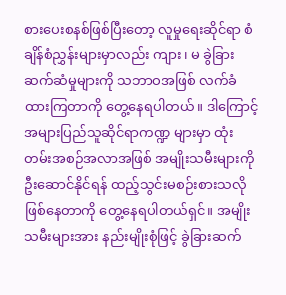စားပေးစနစ်ဖြစ်ပြီးတော့ လူမှုရေးဆိုင်ရာ စံချိန်စံညွှန်းများမှာလည်း ကျား၊ မ ခွဲခြားဆက်ဆံမှုများကို သဘာဝအဖြစ် လက်ခံထားကြတာကို တွေ့နေရပါတယ်။ ဒါကြောင့် အများပြည်သူဆိုင်ရာကဏ္ဍ များမှာ ထုံးတမ်းအစဉ်အလာအဖြစ် အမျိုးသမီးများကို ဦးဆောင်နိုင်ရန် ထည့်သွင်းမစဉ်းစားသလို ဖြစ်နေတာကို တွေ့နေရပါတယ်ရှင်။ အမျိုးသမီးများအား နည်းမျိုးစုံဖြင့် ခွဲခြားဆက်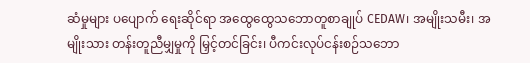ဆံမှုများ ပပျောက် ရေးဆိုင်ရာ အထွေထွေသဘောတူစာချုပ် CEDAW၊ အမျိုးသမီး၊ အမျိုးသား တန်းတူညီမျှမှုကို မြှင့်တင်ခြင်း၊ ပီကင်းလုပ်ငန်းစဉ်သဘော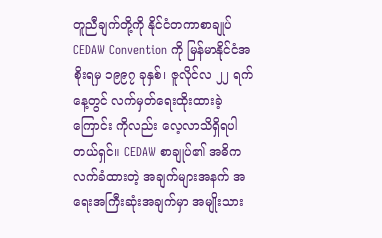တူညီချက်တို့ကို နိုင်ငံတကာစာချုပ် CEDAW Convention ကို မြန်မာနိုင်ငံအစိုးရမှ ၁၉၉၇ ခုနှစ်၊ ဇူလိုင်လ ၂၂ ရက်နေ့တွင် လက်မှတ်ရေးထိုးထားခဲ့ကြောင်း ကိုလည်း လေ့လာသိရှိရပါတယ်ရှင်။ CEDAW စာချုပ်၏ အဓိကလက်ခံထားတဲ့ အချက်များအနက် အရေးအကြီးဆုံးအချက်မှာ အမျိုးသား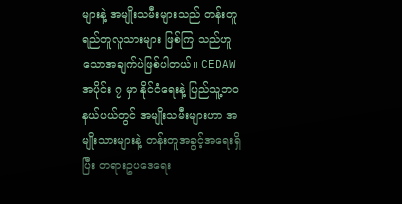များနဲ့ အမျိုးသမီးများသည် တန်းတူရည်တူလူသားများ ဖြစ်ကြ သည်ဟူသောအချက်ပဲဖြစ်ပါတယ်။ CEDAW အပိုင်း ၇ မှာ နိုင်ငံရေးနဲ့ ပြည်သူ့ဘဝနယ်ပယ်တွင် အမျိုးသမီးများဟာ အမျိုးသားများနဲ့ တန်းတူအခွင့်အရေးရှိပြီး တရားဥပဒေရေး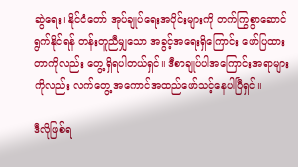ဆွဲရေး၊ နိုင်ငံတော် အုပ်ချုပ်ရေးအပိုင်းများကို တက်ကြွစွာဆောင်ရွက်နိုင်ရန် တန်းတူညီမျှသော အခွင့်အရေးရှိကြောင်း ဖော်ပြထားတာကိုလည်း တွေ့ရှိရပါတယ်ရှင်။ ဒီစာချုပ်ပါအကြောင်းအရာများကိုလည်း လက်တွေ့ အကောင်အထည်ဖော်သင့်နေပါပြီရှင်။

ဒီလိုဖြစ်ရ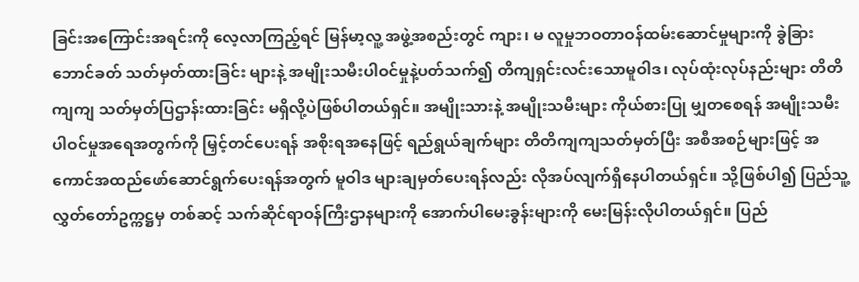ခြင်းအကြောင်းအရင်းကို လေ့လာကြည့်ရင် မြန်မာ့လူ့ အဖွဲ့အစည်းတွင် ကျား၊ မ လူမှုဘဝတာဝန်ထမ်းဆောင်မှုများကို ခွဲခြားဘောင်ခတ် သတ်မှတ်ထားခြင်း များနဲ့ အမျိုးသမီးပါဝင်မှုနဲ့ပတ်သက်၍ တိကျရှင်းလင်းသောမူဝါဒ၊ လုပ်ထုံးလုပ်နည်းများ တိတိကျကျ သတ်မှတ်ပြဌာန်းထားခြင်း မရှိလို့ပဲဖြစ်ပါတယ်ရှင်။ အမျိုးသားနဲ့ အမျိုးသမီးများ ကိုယ်စားပြု မျှတစေရန် အမျိုးသမီးပါဝင်မှုအရေအတွက်ကို မြှင့်တင်ပေးရန် အစိုးရအနေဖြင့် ရည်ရွယ်ချက်များ တိတိကျကျသတ်မှတ်ပြီး အစီအစဉ်များဖြင့် အကောင်အထည်ဖော်ဆောင်ရွက်ပေးရန်အတွက် မူဝါဒ များချမှတ်ပေးရန်လည်း လိုအပ်လျက်ရှိနေပါတယ်ရှင်။ သို့ဖြစ်ပါ၍ ပြည်သူ့လွှတ်တော်ဥက္ကဋ္ဌမှ တစ်ဆင့် သက်ဆိုင်ရာဝန်ကြီးဌာနများကို အောက်ပါမေးခွန်းများကို မေးမြန်းလိုပါတယ်ရှင်။ ပြည်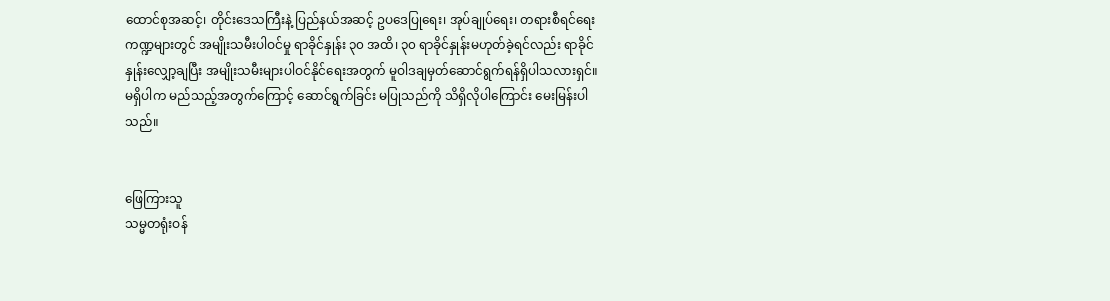ထောင်စုအဆင့်၊ တိုင်းဒေသကြီးနဲ့ ပြည်နယ်အဆင့် ဥပဒေပြုရေး၊ အုပ်ချုပ်ရေး၊ တရားစီရင်ရေး ကဏ္ဍများတွင် အမျိုးသမီးပါဝင်မှု ရာခိုင်နှုန်း ၃၀ အထိ၊ ၃၀ ရာခိုင်နှုန်းမဟုတ်ခဲ့ရင်လည်း ရာခိုင်နှုန်းလျှော့ချပြီး အမျိုးသမီးများပါဝင်နိုင်ရေးအတွက် မူဝါဒချမှတ်ဆောင်ရွက်ရန်ရှိပါသလားရှင်။ မရှိပါက မည်သည့်အတွက်ကြောင့် ဆောင်ရွက်ခြင်း မပြုသည်ကို သိရှိလိုပါကြောင်း မေးမြန်းပါသည်။


ဖြေကြားသူ
သမ္မတရုံးဝန်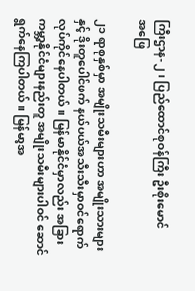ကြီးဌာန-၂၊ ပြည်ထောင်စုဝန်ကြီး ဦးစိုးမောင်
အဖြေ

၂၁ ရာစုနှစ်မှာ အမျိုးသမီးများဟာ အမျိုးသားများနှင့် ဒိုးတူပေါင်ဖက် နယ်ပယ်အသီးသီးမှာဝင်ရောက် လုပ်ကိုင်နေပါတယ်။ မြန်မာနိုင်ငံမှာလည်း အခြား ကမ္ဘာ့နိုင်ငံများနည်းတူ အမျိုးသမီးများပါဝင် ဆောင်ရွက်နေကြပါတယ်။ မြန်မာ့အ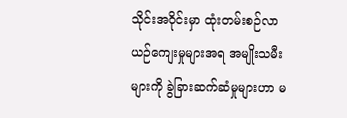သိုင်းအဝိုင်းမှာ ထုံးတမ်းစဉ်လာယဉ်ကျေးမှုများအရ အမျိုးသမီးများကို ခွဲခြားဆက်ဆံမှုများဟာ မ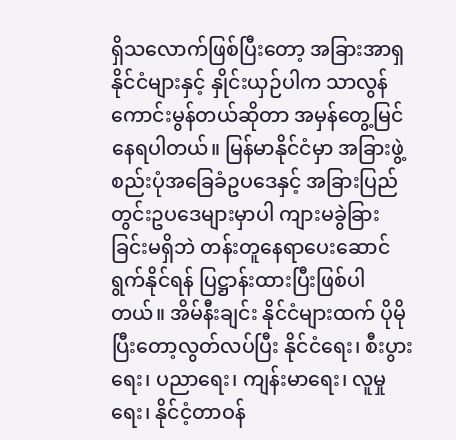ရှိသလောက်ဖြစ်ပြီးတော့ အခြားအာရှနိုင်ငံများနှင့် နှိုင်းယှဉ်ပါက သာလွန်ကောင်းမွန်တယ်ဆိုတာ အမှန်တွေ့မြင်နေရပါတယ်။ မြန်မာနိုင်ငံမှာ အခြားဖွဲ့စည်းပုံအခြေခံဥပဒေနှင့် အခြားပြည်တွင်းဥပဒေများမှာပါ ကျားမခွဲခြား ခြင်းမရှိဘဲ တန်းတူနေရာပေးဆောင်ရွက်နိုင်ရန် ပြဋ္ဌာန်းထားပြီးဖြစ်ပါတယ်။ အိမ်နီးချင်း နိုင်ငံများထက် ပိုမိုပြီးတော့လွတ်လပ်ပြီး နိုင်ငံရေး၊ စီးပွားရေး၊ ပညာရေး၊ ကျန်းမာရေး၊ လူမှုရေး၊ နိုင်ငံ့တာဝန်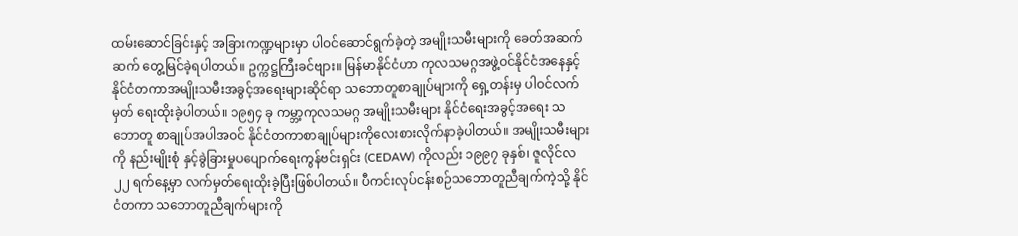ထမ်းဆောင်ခြင်းနှင့် အခြားကဏ္ဍများမှာ ပါဝင်ဆောင်ရွက်ခဲ့တဲ့ အမျိုးသမီးများကို ခေတ်အဆက်ဆက် တွေ့မြင်ခဲ့ရပါတယ်။ ဥက္ကဋ္ဌကြီးခင်ဗျား။ မြန်မာနိုင်ငံဟာ ကုလသမဂ္ဂအဖွဲ့ဝင်နိုင်ငံအနေနှင့် နိုင်ငံတကာအမျိုးသမီးအခွင့်အရေးများဆိုင်ရာ သဘောတူစာချုပ်များကို ရှေ့တန်းမှ ပါဝင်လက်မှတ် ရေးထိုးခဲ့ပါတယ်။ ၁၉၅၄ ခု ကမ္ဘာ့ကုလသမဂ္ဂ အမျိုးသမီးများ နိုင်ငံရေးအခွင့်အရေး သဘောတူ စာချုပ်အပါအဝင် နိုင်ငံတကာစာချုပ်များကိုလေးစားလိုက်နာခဲ့ပါတယ်။ အမျိုးသမီးများကို နည်းမျိုးစုံ နှင့်ခွဲခြားမှုပပျောက်ရေးကွန်ဗင်းရှင်း (CEDAW) ကိုလည်း ၁၉၉၇ ခုနှစ်၊ ဇူလိုင်လ ၂၂ ရက်နေ့မှာ လက်မှတ်ရေးထိုးခဲ့ပြီးဖြစ်ပါတယ်။ ပီကင်းလုပ်ငန်းစဉ်သဘောတူညီချက်ကဲ့သို့ နိုင်ငံတကာ သဘောတူညီချက်များကို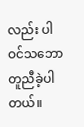လည်း ပါဝင်သဘောတူညီခဲ့ပါတယ်။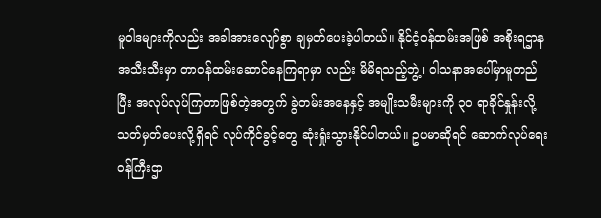မူဝါဒများကိုလည်း အခါအားလျော်စွာ ချမှတ်ပေးခဲ့ပါတယ်။ နိုင်ငံ့ဝန်ထမ်းအဖြစ် အစိုးရဌာနအသီးသီးမှာ တာဝန်ထမ်းဆောင်နေကြရာမှာ လည်း မိမိရသည့်ဘွဲ့၊ ဝါသနာအပေါ်မှာမူတည်ပြီး အလုပ်လုပ်ကြတာဖြစ်တဲ့အတွက် ခွဲတမ်းအနေနှင့် အမျိုးသမီးများကို ၃၀ ရာခိုင်နှုန်းလို့ သတ်မှတ်ပေးလို့ရှိရင် လုပ်ကိုင်ခွင့်တွေ ဆုံးရှုံးသွားနိုင်ပါတယ်။ ဥပမာဆိုရင် ဆောက်လုပ်ရေးဝန်ကြီးဌာ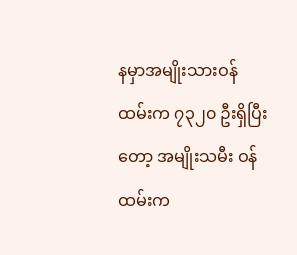နမှာအမျိုးသားဝန်ထမ်းက ၇၃၂၀ ဦးရှိပြီးတော့ အမျိုးသမီး ဝန်ထမ်းက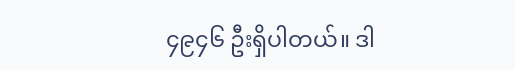၄၉၄၆ ဦးရှိပါတယ်။ ဒါ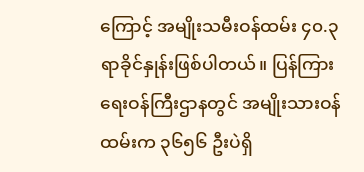ကြောင့် အမျိုးသမီးဝန်ထမ်း ၄၀.၃ ရာခိုင်နှုန်းဖြစ်ပါတယ်။ ပြန်ကြားရေးဝန်ကြီးဌာနတွင် အမျိုးသားဝန်ထမ်းက ၃၆၅၆ ဦးပဲရှိ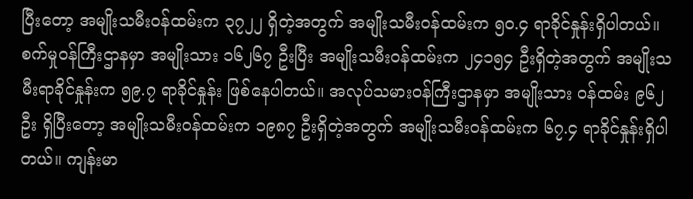ပြီးတော့ အမျိုးသမီးဝန်ထမ်းက ၃၇၂၂ ရှိတဲ့အတွက် အမျိုးသမီးဝန်ထမ်းက ၅၀.၄ ရာခိုင်နှုန်းရှိပါတယ်။ စက်မှုဝန်ကြီးဌာနမှာ အမျိုးသား ၁၆၂၆၇ ဦးပြီး အမျိုးသမီးဝန်ထမ်းက ၂၄၁၅၄ ဦးရှိတဲ့အတွက် အမျိုးသမီးရာခိုင်နှုန်းက ၅၉.၇ ရာခိုင်နှုန်း ဖြစ်နေပါတယ်။ အလုပ်သမားဝန်ကြီးဌာနမှာ အမျိုးသား ဝန်ထမ်း ၉၆၂ ဦး ရှိပြီးတော့ အမျိုးသမီးဝန်ထမ်းက ၁၉၈၇ ဦးရှိတဲ့အတွက် အမျိုးသမီးဝန်ထမ်းက ၆၇.၄ ရာခိုင်နှုန်းရှိပါတယ်။ ကျန်းမာ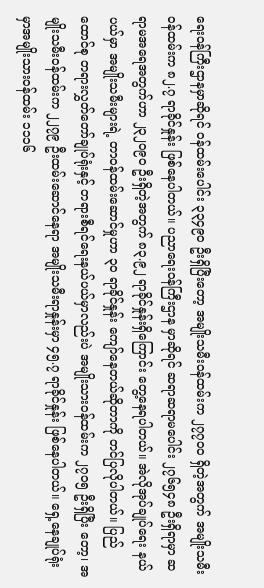ရေးဝန်ကြီးဌာနမှာဆိုရင် ဝန်ထမ်းပေါင်း ၃၃၄၉၀ ဦးရှိပြီးတော့ အမျိုးသမီးဝန်ထမ်းက ၂၇၇၀၀ ရှိတဲ့အတွက် အမျိုးသမီးဝန်ထမ်းက ၈၂.၇ ရာခိုင်နှုန်း ဖြစ်နေပါတယ်။ ပညာရေးဝန်ကြီးဌာန မှာဆိုရင် ဆရာဆရာမပေါင်း ၂၇၆၅၄၈ ဦးရှိရာမှာ ဆရာမအရေအတွက်ဟာ ၂၃၂၀၉၀ ဦးရှိတဲ့အတွက် ၈၃.၉၂ ရာခိုင်နှုန်းရှိကြောင်း တွေ့နေရပါတယ်။ အဲလိုအုပ်ချုပ်ရေး နယ်ပယ်မှာ အမျိုးသမီးများရဲ့ တာဝန်ထမ်းဆောင်မှုဟာ ၃၀ ရာခိုင်နှုန်း ကျော်နေတယ်ဆိုတာကို တင်ပြလိုပါတယ်။ ပြည်ထောင်စု တရားလွှတ်တော်ချုပ်ရုံးနှင့် တရားစီရင်ရေးနယ်ပယ်မှာလည်းပဲ အမျိုးသားဝန်ထမ်းက ၂၇၀၅ ဦးရှိပြီး တော့၊ အမျိုးသမီးဝန်ထမ်းက ၂၂၇၉ ဦးထမ်းဆောင်နေရာ အမျိုးသမီးရာနှုန်းမှာ ၄၅.၇ ရာခိုင်နှုန်း ဖြစ်နေပါတယ်။ ရှေ့နေချုပ်ရုံးမှာအမျိုးသားဝန်ထမ်း ၁၁၁၆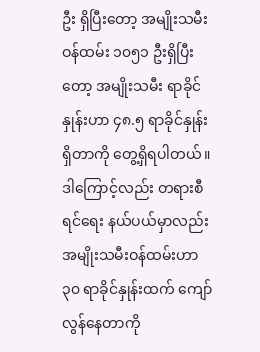ဦး ရှိပြီးတော့ အမျိုးသမီးဝန်ထမ်း ၁၀၅၁ ဦးရှိပြီးတော့ အမျိုးသမီး ရာခိုင်နှုန်းဟာ ၄၈.၅ ရာခိုင်နှုန်း ရှိတာကို တွေ့ရှိရပါတယ်။ ဒါကြောင့်လည်း တရားစီရင်ရေး နယ်ပယ်မှာလည်း အမျိုးသမီးဝန်ထမ်းဟာ ၃၀ ရာခိုင်နှုန်းထက် ကျော်လွန်နေတာကို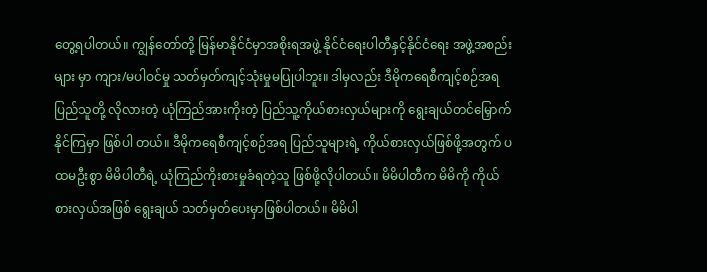တွေ့ရပါတယ်။ ကျွန်တော်တို့ မြန်မာနိုင်ငံမှာအစိုးရအဖွဲ့ နိုင်ငံရေးပါတီနှင့်နိုင်ငံရေး အဖွဲ့အစည်းများ မှာ ကျား/မပါဝင်မှု သတ်မှတ်ကျင့်သုံးမှုမပြုပါဘူး။ ဒါမှလည်း ဒီမိုကရေစီကျင့်စဉ်အရ  ပြည်သူတို့ လိုလားတဲ့ ယုံကြည်အားကိုးတဲ့ ပြည်သူ့ကိုယ်စားလှယ်များကို ရွေးချယ်တင်မြှောက်နိုင်ကြမှာ ဖြစ်ပါ တယ်။ ဒီမိုကရေစီကျင့်စဉ်အရ ပြည်သူများရဲ့ ကိုယ်စားလှယ်ဖြစ်ဖို့အတွက် ပထမဦးစွာ မိမိပါတီရဲ့ ယုံကြည်ကိုးစားမှုခံရတဲ့သူ ဖြစ်ဖို့လိုပါတယ်။ မိမိပါတီက မိမိကို ကိုယ်စားလှယ်အဖြစ် ရွေးချယ် သတ်မှတ်ပေးမှာဖြစ်ပါတယ်။ မိမိပါ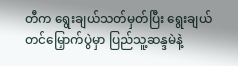တီက ရွေးချယ်သတ်မှတ်ပြီး ရွေးချယ် တင်မြှောက်ပွဲမှာ ပြည်သူ့ဆန္ဒမဲနဲ့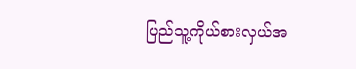ပြည်သူ့ကိုယ်စားလှယ်အ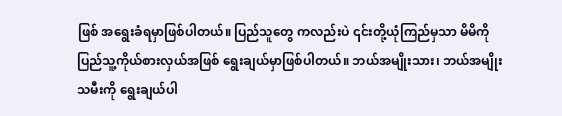ဖြစ် အရွေးခံရမှာဖြစ်ပါတယ်။ ပြည်သူတွေ ကလည်းပဲ ၎င်းတို့ယုံကြည်မှသာ မိမိကိုပြည်သူ့ကိုယ်စားလှယ်အဖြစ် ရွေးချယ်မှာဖြစ်ပါတယ်။ ဘယ်အမျိုးသား၊ ဘယ်အမျိုးသမီးကို ရွေးချယ်ပါ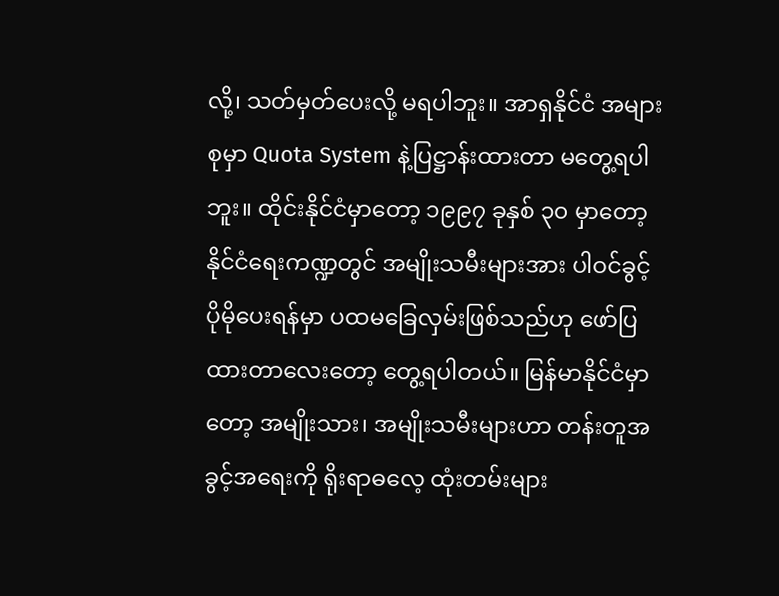လို့၊ သတ်မှတ်ပေးလို့ မရပါဘူး။ အာရှနိုင်ငံ အများစုမှာ Quota System နဲ့ပြဋ္ဌာန်းထားတာ မတွေ့ရပါဘူး။ ထိုင်းနိုင်ငံမှာတော့ ၁၉၉၇ ခုနှစ် ၃၀ မှာတော့ နိုင်ငံရေးကဏ္ဍတွင် အမျိုးသမီးများအား ပါဝင်ခွင့် ပိုမိုပေးရန်မှာ ပထမခြေလှမ်းဖြစ်သည်ဟု ဖော်ပြထားတာလေးတော့ တွေ့ရပါတယ်။ မြန်မာနိုင်ငံမှာ တော့ အမျိုးသား၊ အမျိုးသမီးများဟာ တန်းတူအခွင့်အရေးကို ရိုးရာဓလေ့ ထုံးတမ်းများ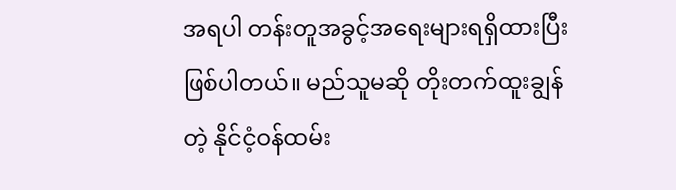အရပါ တန်းတူအခွင့်အရေးများရရှိထားပြီး ဖြစ်ပါတယ်။ မည်သူမဆို တိုးတက်ထူးချွန်တဲ့ နိုင်ငံ့ဝန်ထမ်း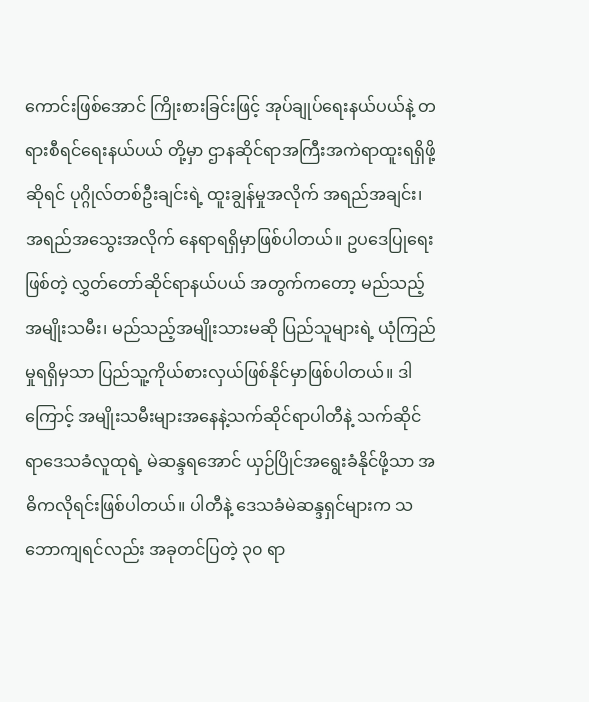ကောင်းဖြစ်အောင် ကြိုးစားခြင်းဖြင့် အုပ်ချုပ်ရေးနယ်ပယ်နဲ့ တရားစီရင်ရေးနယ်ပယ် တို့မှာ ဌာနဆိုင်ရာအကြီးအကဲရာထူးရရှိဖို့ဆိုရင် ပုဂ္ဂိုလ်တစ်ဦးချင်းရဲ့ ထူးချွန်မှုအလိုက် အရည်အချင်း၊ အရည်အသွေးအလိုက် နေရာရရှိမှာဖြစ်ပါတယ်။ ဥပဒေပြုရေးဖြစ်တဲ့ လွှတ်တော်ဆိုင်ရာနယ်ပယ် အတွက်ကတော့ မည်သည့်အမျိုးသမီး၊ မည်သည့်အမျိုးသားမဆို ပြည်သူများရဲ့ ယုံကြည်မှုရရှိမှသာ ပြည်သူ့ကိုယ်စားလှယ်ဖြစ်နိုင်မှာဖြစ်ပါတယ်။ ဒါကြောင့် အမျိုးသမီးများအနေနဲ့သက်ဆိုင်ရာပါတီနဲ့ သက်ဆိုင်ရာဒေသခံလူထုရဲ့ မဲဆန္ဒရအောင် ယှဉ်ပြိုင်အရွေးခံနိုင်ဖို့သာ အဓိကလိုရင်းဖြစ်ပါတယ်။ ပါတီနဲ့ ဒေသခံမဲဆန္ဒရှင်များက သဘောကျရင်လည်း အခုတင်ပြတဲ့ ၃၀ ရာ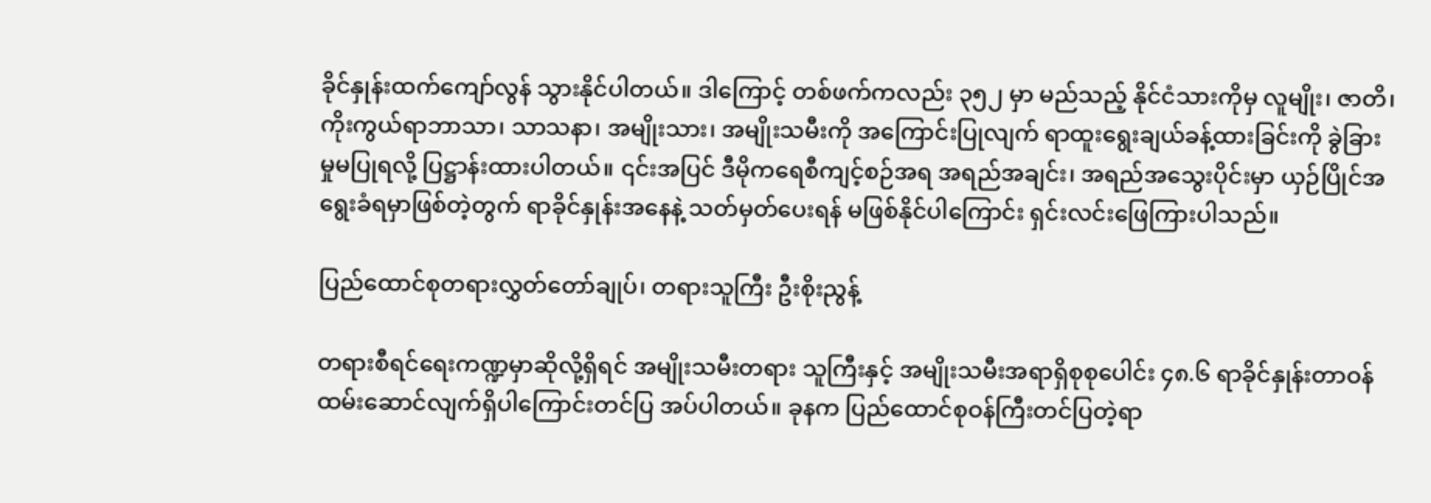ခိုင်နှုန်းထက်ကျော်လွန် သွားနိုင်ပါတယ်။ ဒါကြောင့် တစ်ဖက်ကလည်း ၃၅၂ မှာ မည်သည့် နိုင်ငံသားကိုမှ လူမျိုး၊ ဇာတိ၊ ကိုးကွယ်ရာဘာသာ၊ သာသနာ၊ အမျိုးသား၊ အမျိုးသမီးကို အကြောင်းပြုလျက် ရာထူးရွေးချယ်ခန့်ထားခြင်းကို ခွဲခြားမှုမပြုရလို့ ပြဋ္ဌာန်းထားပါတယ်။ ၎င်းအပြင် ဒီမိုကရေစီကျင့်စဉ်အရ အရည်အချင်း၊ အရည်အသွေးပိုင်းမှာ ယှဉ်ပြိုင်အရွေးခံရမှာဖြစ်တဲ့တွက် ရာခိုင်နှုန်းအနေနဲ့ သတ်မှတ်ပေးရန် မဖြစ်နိုင်ပါကြောင်း ရှင်းလင်းဖြေကြားပါသည်။

ပြည်ထောင်စုတရားလွှတ်တော်ချုပ်၊ တရားသူကြီး ဦးစိုးညွန့်

တရားစီရင်ရေးကဏ္ဍမှာဆိုလို့ရှိရင် အမျိုးသမီးတရား သူကြီးနှင့် အမျိုးသမီးအရာရှိစုစုပေါင်း ၄၈.၆ ရာခိုင်နှုန်းတာဝန်ထမ်းဆောင်လျက်ရှိပါကြောင်းတင်ပြ အပ်ပါတယ်။ ခုနက ပြည်ထောင်စုဝန်ကြီးတင်ပြတဲ့ရာ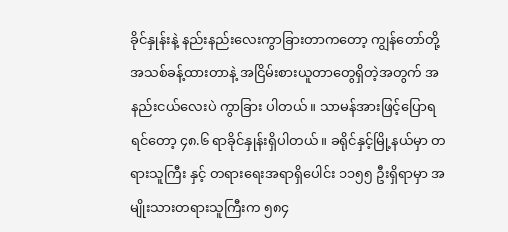ခိုင်နှုန်းနဲ့ နည်းနည်းလေးကွာခြားတာကတော့ ကျွန်တော်တို့ အသစ်ခန့်ထားတာနဲ့ အငြိမ်းစားယူတာတွေရှိတဲ့အတွက် အနည်းငယ်လေးပဲ ကွာခြား ပါတယ်။ သာမန်အားဖြင့်ပြောရရင်တော့ ၄၈.၆ ရာခိုင်နှုန်းရှိပါတယ်။ ခရိုင်နှင့်မြို့နယ်မှာ တရားသူကြီး နှင့် တရားရေးအရာရှိပေါင်း ၁၁၅၅ ဦးရှိရာမှာ အမျိုးသားတရားသူကြီးက ၅၈၄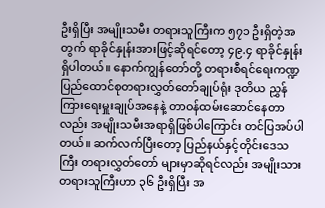ဦးရှိပြီး အမျိုးသမီး တရားသူကြီးက ၅၇၁ ဦးရှိတဲ့အတွက် ရာခိုင်နှုန်းအားဖြင့်ဆိုရင်တော့ ၄၉.၄ ရာခိုင်နှုန်းရှိပါတယ်။ နောက်ကျွန်တော်တို့ တရားစီရင်ရေးကဏ္ဍ ပြည်ထောင်စုတရားလွှတ်တော်ချုပ်ရုံး ဒုတိယ ညွှန်ကြားရေးမှူးချုပ်အနေနဲ့ တာဝန်ထမ်းဆောင်နေတာလည်း အမျိုးသမီးအရာရှိဖြစ်ပါကြောင်း တင်ပြအပ်ပါတယ်။ ဆက်လက်ပြီးတော့ ပြည်နယ်နှင့်တိုင်းဒေသကြီး တရားလွှတ်တော် များမှာဆိုရင်လည်း အမျိုးသားတရားသူကြီးဟာ ၃၆ ဦးရှိပြီး အ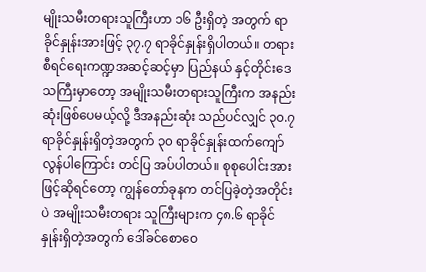မျိုးသမီးတရားသူကြီးဟာ ၁၆ ဦးရှိတဲ့ အတွက် ရာခိုင်နှုန်းအားဖြင့် ၃၇.၇ ရာခိုင်နှုန်းရှိပါတယ်။ တရားစီရင်ရေးကဏ္ဍအဆင့်ဆင့်မှာ ပြည်နယ် နှင့်တိုင်းဒေသကြီးမှာတော့ အမျိုးသမီးတရားသူကြီးက အနည်းဆုံးဖြစ်ပေမယ့်လို့ ဒီအနည်းဆုံး သည်ပင်လျှင် ၃၀.၇ ရာခိုင်နှုန်းရှိတဲ့အတွက် ၃၀ ရာခိုင်နှုန်းထက်ကျော်လွန်ပါကြောင်း တင်ပြ အပ်ပါတယ်။ စုစုပေါင်းအားဖြင့်ဆိုရင်တော့ ကျွန်တော်ခုနက တင်ပြခဲ့တဲ့အတိုင်းပဲ အမျိုးသမီးတရား သူကြီးများက ၄၈.၆ ရာခိုင်နှုန်းရှိတဲ့အတွက် ဒေါ်ခင်စောဝေ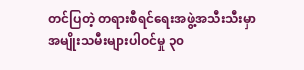တင်ပြတဲ့ တရားစီရင်ရေးအဖွဲ့အသီးသီးမှာ အမျိုးသမီးများပါဝင်မှု ၃၀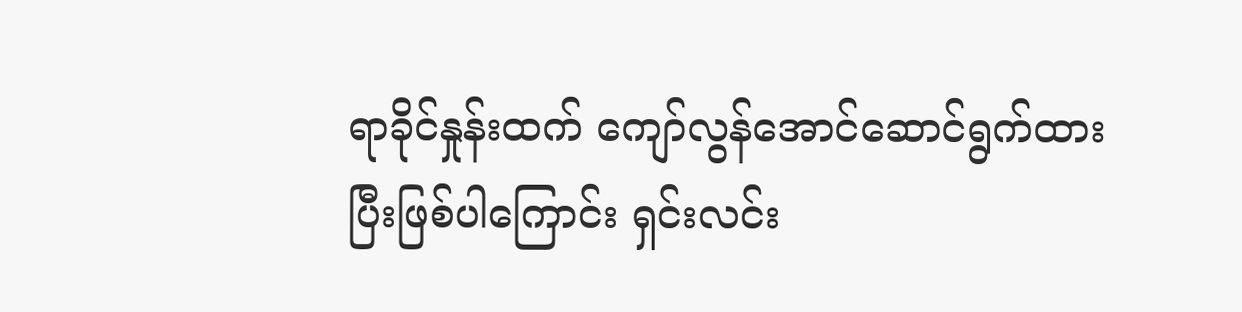ရာခိုင်နှုန်းထက် ကျော်လွန်အောင်ဆောင်ရွက်ထားပြီးဖြစ်ပါကြောင်း ရှင်းလင်း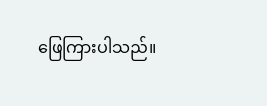ဖြေကြားပါသည်။